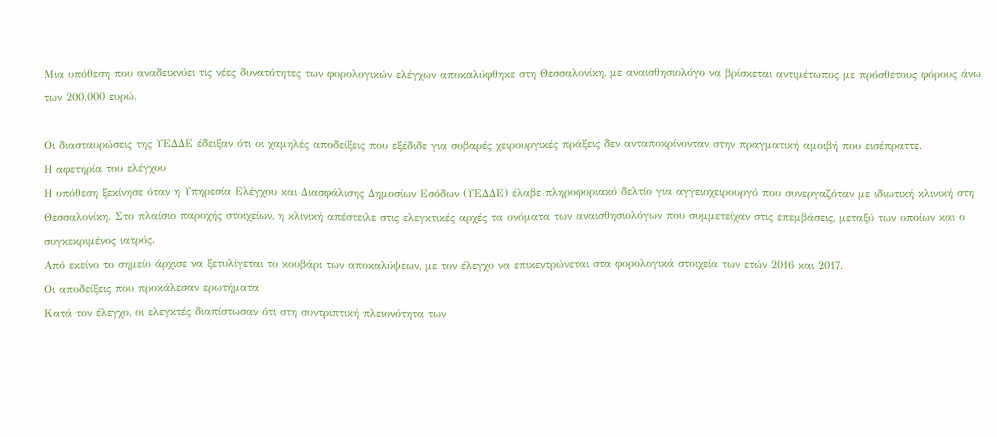Μια υπόθεση που αναδεικνύει τις νέες δυνατότητες των φορολογικών ελέγχων αποκαλύφθηκε στη Θεσσαλονίκη, με αναισθησιολόγο να βρίσκεται αντιμέτωπος με πρόσθετους φόρους άνω των 200.000 ευρώ.

Οι διασταυρώσεις της ΥΕΔΔΕ έδειξαν ότι οι χαμηλές αποδείξεις που εξέδιδε για σοβαρές χειρουργικές πράξεις δεν ανταποκρίνονταν στην πραγματική αμοιβή που εισέπραττε.
Η αφετηρία του ελέγχου
Η υπόθεση ξεκίνησε όταν η Υπηρεσία Ελέγχου και Διασφάλισης Δημοσίων Εσόδων (ΥΕΔΔΕ) έλαβε πληροφοριακό δελτίο για αγγειοχειρουργό που συνεργαζόταν με ιδιωτική κλινική στη Θεσσαλονίκη. Στο πλαίσιο παροχής στοιχείων, η κλινική απέστειλε στις ελεγκτικές αρχές τα ονόματα των αναισθησιολόγων που συμμετείχαν στις επεμβάσεις, μεταξύ των οποίων και ο συγκεκριμένος ιατρός.
Από εκείνο το σημείο άρχισε να ξετυλίγεται το κουβάρι των αποκαλύψεων, με τον έλεγχο να επικεντρώνεται στα φορολογικά στοιχεία των ετών 2016 και 2017.
Οι αποδείξεις που προκάλεσαν ερωτήματα
Κατά τον έλεγχο, οι ελεγκτές διαπίστωσαν ότι στη συντριπτική πλειονότητα των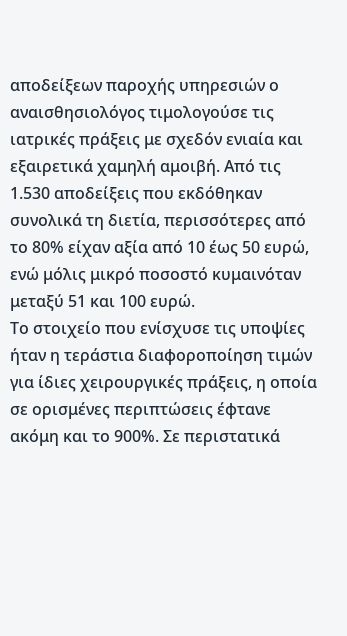αποδείξεων παροχής υπηρεσιών ο αναισθησιολόγος τιμολογούσε τις ιατρικές πράξεις με σχεδόν ενιαία και εξαιρετικά χαμηλή αμοιβή. Από τις 1.530 αποδείξεις που εκδόθηκαν συνολικά τη διετία, περισσότερες από το 80% είχαν αξία από 10 έως 50 ευρώ, ενώ μόλις μικρό ποσοστό κυμαινόταν μεταξύ 51 και 100 ευρώ.
Το στοιχείο που ενίσχυσε τις υποψίες ήταν η τεράστια διαφοροποίηση τιμών για ίδιες χειρουργικές πράξεις, η οποία σε ορισμένες περιπτώσεις έφτανε ακόμη και το 900%. Σε περιστατικά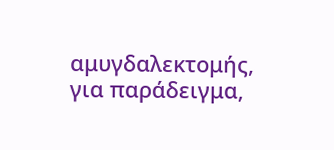αμυγδαλεκτομής, για παράδειγμα,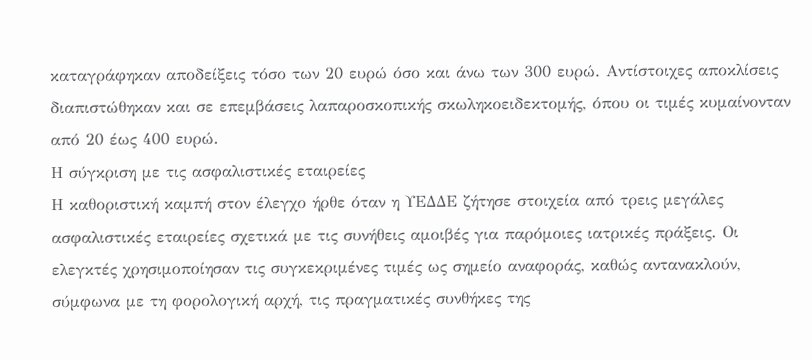καταγράφηκαν αποδείξεις τόσο των 20 ευρώ όσο και άνω των 300 ευρώ. Αντίστοιχες αποκλίσεις διαπιστώθηκαν και σε επεμβάσεις λαπαροσκοπικής σκωληκοειδεκτομής, όπου οι τιμές κυμαίνονταν από 20 έως 400 ευρώ.
Η σύγκριση με τις ασφαλιστικές εταιρείες
Η καθοριστική καμπή στον έλεγχο ήρθε όταν η ΥΕΔΔΕ ζήτησε στοιχεία από τρεις μεγάλες ασφαλιστικές εταιρείες σχετικά με τις συνήθεις αμοιβές για παρόμοιες ιατρικές πράξεις. Οι ελεγκτές χρησιμοποίησαν τις συγκεκριμένες τιμές ως σημείο αναφοράς, καθώς αντανακλούν, σύμφωνα με τη φορολογική αρχή, τις πραγματικές συνθήκες της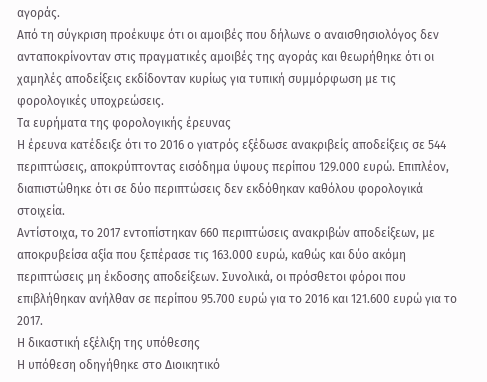αγοράς.
Από τη σύγκριση προέκυψε ότι οι αμοιβές που δήλωνε ο αναισθησιολόγος δεν ανταποκρίνονταν στις πραγματικές αμοιβές της αγοράς και θεωρήθηκε ότι οι χαμηλές αποδείξεις εκδίδονταν κυρίως για τυπική συμμόρφωση με τις φορολογικές υποχρεώσεις.
Τα ευρήματα της φορολογικής έρευνας
Η έρευνα κατέδειξε ότι το 2016 ο γιατρός εξέδωσε ανακριβείς αποδείξεις σε 544 περιπτώσεις, αποκρύπτοντας εισόδημα ύψους περίπου 129.000 ευρώ. Επιπλέον, διαπιστώθηκε ότι σε δύο περιπτώσεις δεν εκδόθηκαν καθόλου φορολογικά στοιχεία.
Αντίστοιχα, το 2017 εντοπίστηκαν 660 περιπτώσεις ανακριβών αποδείξεων, με αποκρυβείσα αξία που ξεπέρασε τις 163.000 ευρώ, καθώς και δύο ακόμη περιπτώσεις μη έκδοσης αποδείξεων. Συνολικά, οι πρόσθετοι φόροι που επιβλήθηκαν ανήλθαν σε περίπου 95.700 ευρώ για το 2016 και 121.600 ευρώ για το 2017.
Η δικαστική εξέλιξη της υπόθεσης
Η υπόθεση οδηγήθηκε στο Διοικητικό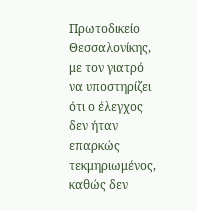Πρωτοδικείο Θεσσαλονίκης, με τον γιατρό να υποστηρίζει ότι ο έλεγχος δεν ήταν επαρκώς τεκμηριωμένος, καθώς δεν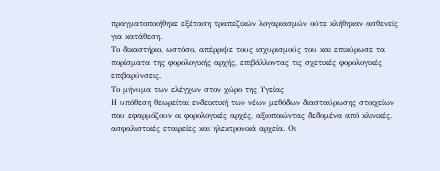πραγματοποιήθηκε εξέταση τραπεζικών λογαριασμών ούτε κλήθηκαν ασθενείς για κατάθεση.
Το δικαστήριο, ωστόσο, απέρριψε τους ισχυρισμούς του και επικύρωσε τα πορίσματα της φορολογικής αρχής, επιβάλλοντας τις σχετικές φορολογικές επιβαρύνσεις.
Το μήνυμα των ελέγχων στον χώρο της Υγείας
Η υπόθεση θεωρείται ενδεικτική των νέων μεθόδων διασταύρωσης στοιχείων που εφαρμόζουν οι φορολογικές αρχές, αξιοποιώντας δεδομένα από κλινικές, ασφαλιστικές εταιρείες και ηλεκτρονικά αρχεία. Οι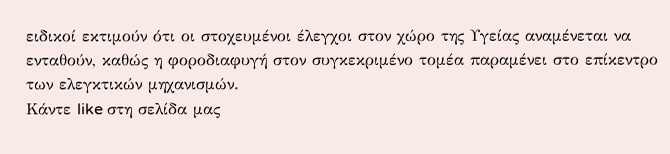ειδικοί εκτιμούν ότι οι στοχευμένοι έλεγχοι στον χώρο της Υγείας αναμένεται να ενταθούν, καθώς η φοροδιαφυγή στον συγκεκριμένο τομέα παραμένει στο επίκεντρο των ελεγκτικών μηχανισμών.
Κάντε like στη σελίδα μας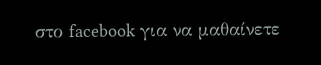στο facebook για να μαθαίνετε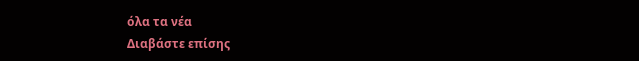όλα τα νέα
Διαβάστε επίσης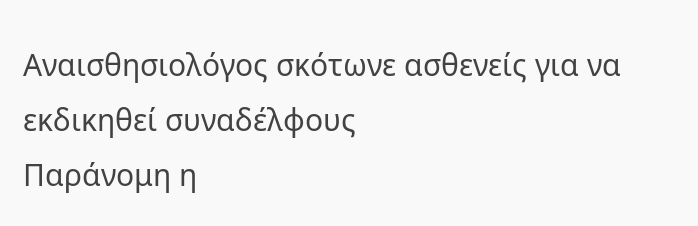Αναισθησιολόγος σκότωνε ασθενείς για να εκδικηθεί συναδέλφους
Παράνομη η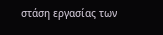στάση εργασίας των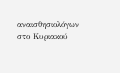αναισθησιολόγων στο Κυριακού